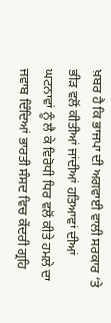ਖ਼ਬਰ ਹੈ ਕਿ ਭਾਜਪਾ ਦੀ ਅਗਵਾਈ ਵਾਲੀ ਸਰਕਾਰ ‘ਤੇ ਭੀੜ ਵਲੋਂ ਕੀਤੀਆਂ ਜਾਂਦੀਆਂ ਹਤਿਆਵਾਂ ਦੀਆਂ ਘਟਨਾਵਾਂ ਨੂੰ ਲੈ ਕੇ ਵਿਰੋਧੀ ਧਿਰ ਵਲੋਂ ਕੀਤੇ ਹਮਲੇ ਦਾ ਜਵਾਬ ਦਿੰਦਿਆਂ ਭਾਰਤੀ ਸੰਸਦ ਵਿਚ ਕੇਂਦਰੀ ਗ੍ਰਹਿ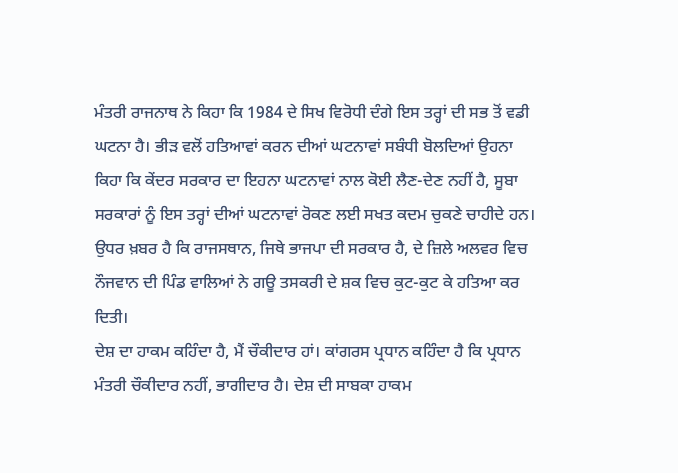ਮੰਤਰੀ ਰਾਜਨਾਥ ਨੇ ਕਿਹਾ ਕਿ 1984 ਦੇ ਸਿਖ ਵਿਰੋਧੀ ਦੰਗੇ ਇਸ ਤਰ੍ਹਾਂ ਦੀ ਸਭ ਤੋਂ ਵਡੀ ਘਟਨਾ ਹੈ। ਭੀੜ ਵਲੋਂ ਹਤਿਆਵਾਂ ਕਰਨ ਦੀਆਂ ਘਟਨਾਵਾਂ ਸਬੰਧੀ ਬੋਲਦਿਆਂ ਉਹਨਾ ਕਿਹਾ ਕਿ ਕੇਂਦਰ ਸਰਕਾਰ ਦਾ ਇਹਨਾ ਘਟਨਾਵਾਂ ਨਾਲ ਕੋਈ ਲੈਣ-ਦੇਣ ਨਹੀਂ ਹੈ, ਸੂਬਾ ਸਰਕਾਰਾਂ ਨੂੰ ਇਸ ਤਰ੍ਹਾਂ ਦੀਆਂ ਘਟਨਾਵਾਂ ਰੋਕਣ ਲਈ ਸਖਤ ਕਦਮ ਚੁਕਣੇ ਚਾਹੀਦੇ ਹਨ। ਉਧਰ ਖ਼ਬਰ ਹੈ ਕਿ ਰਾਜਸਥਾਨ, ਜਿਥੇ ਭਾਜਪਾ ਦੀ ਸਰਕਾਰ ਹੈ, ਦੇ ਜ਼ਿਲੇ ਅਲਵਰ ਵਿਚ ਨੌਜਵਾਨ ਦੀ ਪਿੰਡ ਵਾਲਿਆਂ ਨੇ ਗਊ ਤਸਕਰੀ ਦੇ ਸ਼ਕ ਵਿਚ ਕੁਟ-ਕੁਟ ਕੇ ਹਤਿਆ ਕਰ ਦਿਤੀ।
ਦੇਸ਼ ਦਾ ਹਾਕਮ ਕਹਿੰਦਾ ਹੈ, ਮੈਂ ਚੌਕੀਦਾਰ ਹਾਂ। ਕਾਂਗਰਸ ਪ੍ਰਧਾਨ ਕਹਿੰਦਾ ਹੈ ਕਿ ਪ੍ਰਧਾਨ ਮੰਤਰੀ ਚੌਕੀਦਾਰ ਨਹੀਂ, ਭਾਗੀਦਾਰ ਹੈ। ਦੇਸ਼ ਦੀ ਸਾਬਕਾ ਹਾਕਮ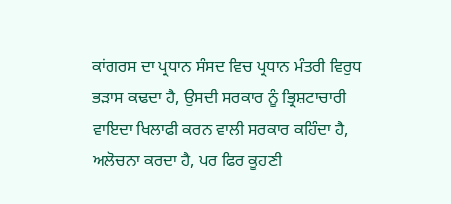ਕਾਂਗਰਸ ਦਾ ਪ੍ਰਧਾਨ ਸੰਸਦ ਵਿਚ ਪ੍ਰਧਾਨ ਮੰਤਰੀ ਵਿਰੁਧ ਭੜਾਸ ਕਢਦਾ ਹੈ, ਉਸਦੀ ਸਰਕਾਰ ਨੂੰ ਭ੍ਰਿਸ਼ਟਾਚਾਰੀ ਵਾਇਦਾ ਖਿਲਾਫੀ ਕਰਨ ਵਾਲੀ ਸਰਕਾਰ ਕਹਿੰਦਾ ਹੈ, ਅਲੋਚਨਾ ਕਰਦਾ ਹੈ, ਪਰ ਫਿਰ ਕੂਹਣੀ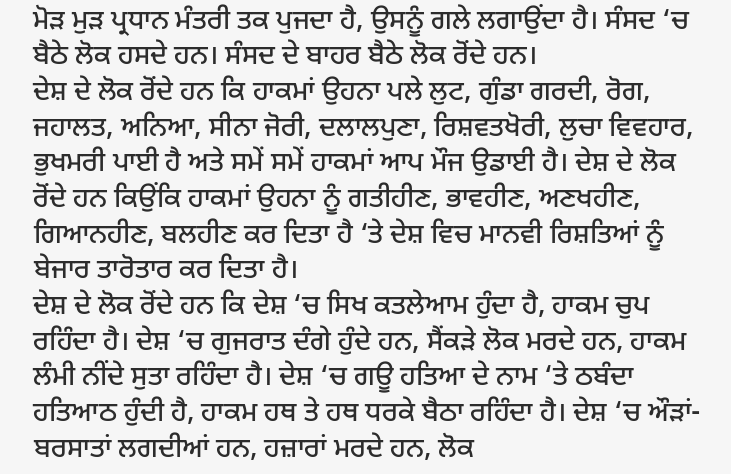ਮੋੜ ਮੁੜ ਪ੍ਰਧਾਨ ਮੰਤਰੀ ਤਕ ਪੁਜਦਾ ਹੈ, ਉਸਨੂੰ ਗਲੇ ਲਗਾਉਂਦਾ ਹੈ। ਸੰਸਦ ‘ਚ ਬੈਠੇ ਲੋਕ ਹਸਦੇ ਹਨ। ਸੰਸਦ ਦੇ ਬਾਹਰ ਬੈਠੇ ਲੋਕ ਰੋਂਦੇ ਹਨ।
ਦੇਸ਼ ਦੇ ਲੋਕ ਰੋਂਦੇ ਹਨ ਕਿ ਹਾਕਮਾਂ ਉਹਨਾ ਪਲੇ ਲੁਟ, ਗੁੰਡਾ ਗਰਦੀ, ਰੋਗ, ਜਹਾਲਤ, ਅਨਿਆ, ਸੀਨਾ ਜੋਰੀ, ਦਲਾਲਪੁਣਾ, ਰਿਸ਼ਵਤਖੋਰੀ, ਲੁਚਾ ਵਿਵਹਾਰ, ਭੁਖਮਰੀ ਪਾਈ ਹੈ ਅਤੇ ਸਮੇਂ ਸਮੇਂ ਹਾਕਮਾਂ ਆਪ ਮੌਜ ਉਡਾਈ ਹੈ। ਦੇਸ਼ ਦੇ ਲੋਕ ਰੋਂਦੇ ਹਨ ਕਿਉਂਕਿ ਹਾਕਮਾਂ ਉਹਨਾ ਨੂੰ ਗਤੀਹੀਣ, ਭਾਵਹੀਣ, ਅਣਖਹੀਣ, ਗਿਆਨਹੀਣ, ਬਲਹੀਣ ਕਰ ਦਿਤਾ ਹੈ ‘ਤੇ ਦੇਸ਼ ਵਿਚ ਮਾਨਵੀ ਰਿਸ਼ਤਿਆਂ ਨੂੰ ਬੇਜਾਰ ਤਾਰੋਤਾਰ ਕਰ ਦਿਤਾ ਹੈ।
ਦੇਸ਼ ਦੇ ਲੋਕ ਰੋਂਦੇ ਹਨ ਕਿ ਦੇਸ਼ ‘ਚ ਸਿਖ ਕਤਲੇਆਮ ਹੁੰਦਾ ਹੈ, ਹਾਕਮ ਚੁਪ ਰਹਿੰਦਾ ਹੈ। ਦੇਸ਼ ‘ਚ ਗੁਜਰਾਤ ਦੰਗੇ ਹੁੰਦੇ ਹਨ, ਸੈਂਕੜੇ ਲੋਕ ਮਰਦੇ ਹਨ, ਹਾਕਮ ਲੰਮੀ ਨੀਂਦੇ ਸੁਤਾ ਰਹਿੰਦਾ ਹੈ। ਦੇਸ਼ ‘ਚ ਗਊ ਹਤਿਆ ਦੇ ਨਾਮ ‘ਤੇ ਠਬੰਦਾ ਹਤਿਆਠ ਹੁੰਦੀ ਹੈ, ਹਾਕਮ ਹਥ ਤੇ ਹਥ ਧਰਕੇ ਬੈਠਾ ਰਹਿੰਦਾ ਹੈ। ਦੇਸ਼ ‘ਚ ਔੜਾਂ-ਬਰਸਾਤਾਂ ਲਗਦੀਆਂ ਹਨ, ਹਜ਼ਾਰਾਂ ਮਰਦੇ ਹਨ, ਲੋਕ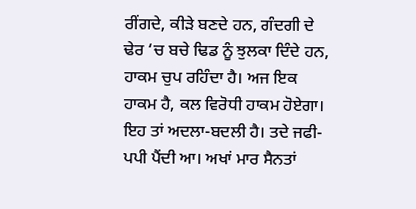ਰੀਂਗਦੇ, ਕੀੜੇ ਬਣਦੇ ਹਨ, ਗੰਦਗੀ ਦੇ ਢੇਰ ‘ਚ ਬਚੇ ਢਿਡ ਨੂੰ ਝੁਲਕਾ ਦਿੰਦੇ ਹਨ, ਹਾਕਮ ਚੁਪ ਰਹਿੰਦਾ ਹੈ। ਅਜ ਇਕ ਹਾਕਮ ਹੈ, ਕਲ ਵਿਰੋਧੀ ਹਾਕਮ ਹੋਏਗਾ। ਇਹ ਤਾਂ ਅਦਲਾ-ਬਦਲੀ ਹੈ। ਤਦੇ ਜਫੀ-ਪਪੀ ਪੈਂਦੀ ਆ। ਅਖਾਂ ਮਾਰ ਸੈਨਤਾਂ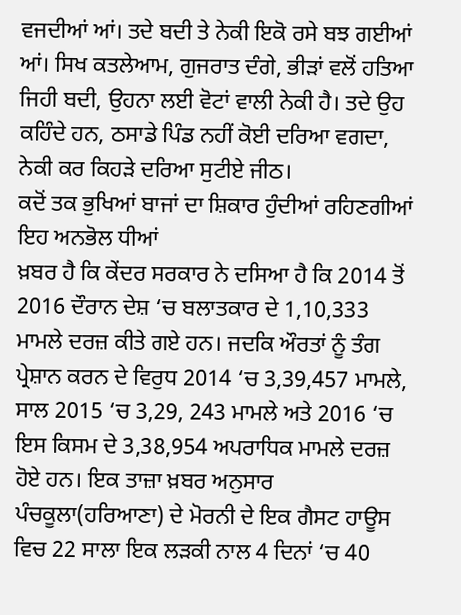ਵਜਦੀਆਂ ਆਂ। ਤਦੇ ਬਦੀ ਤੇ ਨੇਕੀ ਇਕੋ ਰਸੇ ਬਝ ਗਈਆਂ ਆਂ। ਸਿਖ ਕਤਲੇਆਮ, ਗੁਜਰਾਤ ਦੰਗੇ, ਭੀੜਾਂ ਵਲੋਂ ਹਤਿਆ ਜਿਹੀ ਬਦੀ, ਉਹਨਾ ਲਈ ਵੋਟਾਂ ਵਾਲੀ ਨੇਕੀ ਹੈ। ਤਦੇ ਉਹ ਕਹਿੰਦੇ ਹਨ, ਠਸਾਡੇ ਪਿੰਡ ਨਹੀਂ ਕੋਈ ਦਰਿਆ ਵਗਦਾ, ਨੇਕੀ ਕਰ ਕਿਹੜੇ ਦਰਿਆ ਸੁਟੀਏ ਜੀਠ।
ਕਦੋਂ ਤਕ ਭੁਖਿਆਂ ਬਾਜਾਂ ਦਾ ਸ਼ਿਕਾਰ ਹੁੰਦੀਆਂ ਰਹਿਣਗੀਆਂ ਇਹ ਅਨਭੋਲ ਧੀਆਂ
ਖ਼ਬਰ ਹੈ ਕਿ ਕੇਂਦਰ ਸਰਕਾਰ ਨੇ ਦਸਿਆ ਹੈ ਕਿ 2014 ਤੋਂ 2016 ਦੌਰਾਨ ਦੇਸ਼ ‘ਚ ਬਲਾਤਕਾਰ ਦੇ 1,10,333 ਮਾਮਲੇ ਦਰਜ਼ ਕੀਤੇ ਗਏ ਹਨ। ਜਦਕਿ ਔਰਤਾਂ ਨੂੰ ਤੰਗ ਪ੍ਰੇਸ਼ਾਨ ਕਰਨ ਦੇ ਵਿਰੁਧ 2014 ‘ਚ 3,39,457 ਮਾਮਲੇ, ਸਾਲ 2015 ‘ਚ 3,29, 243 ਮਾਮਲੇ ਅਤੇ 2016 ‘ਚ ਇਸ ਕਿਸਮ ਦੇ 3,38,954 ਅਪਰਾਧਿਕ ਮਾਮਲੇ ਦਰਜ਼ ਹੋਏ ਹਨ। ਇਕ ਤਾਜ਼ਾ ਖ਼ਬਰ ਅਨੁਸਾਰ ਪੰਚਕੂਲਾ(ਹਰਿਆਣਾ) ਦੇ ਮੋਰਨੀ ਦੇ ਇਕ ਗੈਸਟ ਹਾਊਸ ਵਿਚ 22 ਸਾਲਾ ਇਕ ਲੜਕੀ ਨਾਲ 4 ਦਿਨਾਂ ‘ਚ 40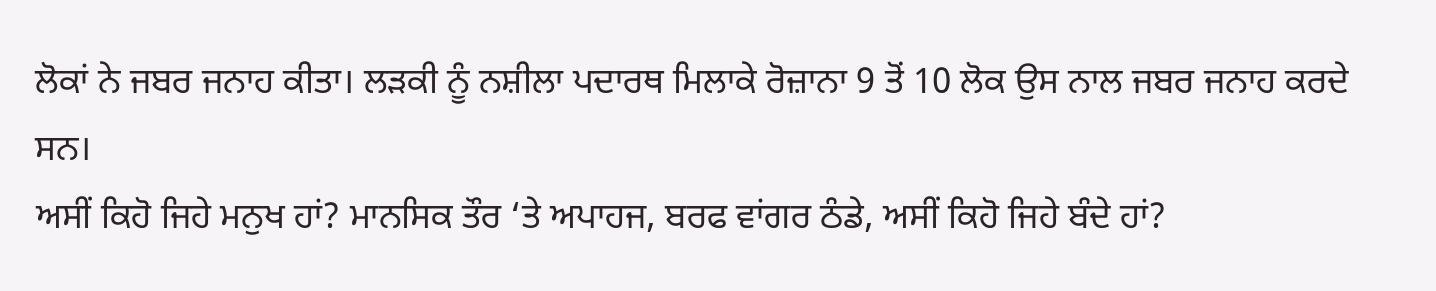ਲੋਕਾਂ ਨੇ ਜਬਰ ਜਨਾਹ ਕੀਤਾ। ਲੜਕੀ ਨੂੰ ਨਸ਼ੀਲਾ ਪਦਾਰਥ ਮਿਲਾਕੇ ਰੋਜ਼ਾਨਾ 9 ਤੋਂ 10 ਲੋਕ ਉਸ ਨਾਲ ਜਬਰ ਜਨਾਹ ਕਰਦੇ ਸਨ।
ਅਸੀਂ ਕਿਹੋ ਜਿਹੇ ਮਨੁਖ ਹਾਂ? ਮਾਨਸਿਕ ਤੌਰ ‘ਤੇ ਅਪਾਹਜ, ਬਰਫ ਵਾਂਗਰ ਠੰਡੇ, ਅਸੀਂ ਕਿਹੋ ਜਿਹੇ ਬੰਦੇ ਹਾਂ?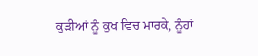ਕੁੜੀਆਂ ਨੂੰ ਕੁਖ ਵਿਚ ਮਾਰਕੇ, ਨੂੰਹਾਂ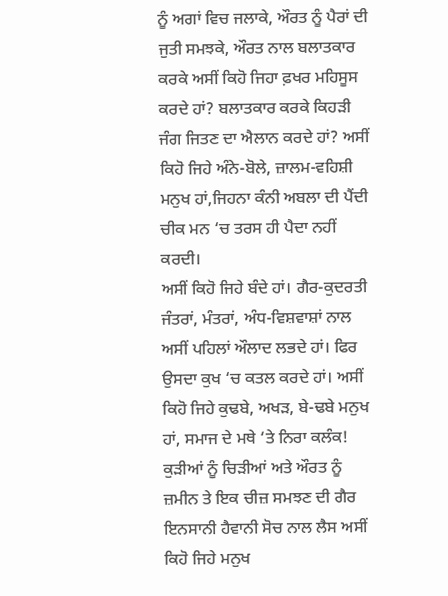ਨੂੰ ਅਗਾਂ ਵਿਚ ਜਲਾਕੇ, ਔਰਤ ਨੂੰ ਪੈਰਾਂ ਦੀ ਜੁਤੀ ਸਮਝਕੇ, ਔਰਤ ਨਾਲ ਬਲਾਤਕਾਰ ਕਰਕੇ ਅਸੀਂ ਕਿਹੋ ਜਿਹਾ ਫ਼ਖਰ ਮਹਿਸੂਸ ਕਰਦੇ ਹਾਂ? ਬਲਾਤਕਾਰ ਕਰਕੇ ਕਿਹੜੀ ਜੰਗ ਜਿਤਣ ਦਾ ਐਲਾਨ ਕਰਦੇ ਹਾਂ? ਅਸੀਂ ਕਿਹੋ ਜਿਹੇ ਅੰਨੇ-ਬੋਲੇ, ਜ਼ਾਲਮ-ਵਹਿਸ਼ੀ ਮਨੁਖ ਹਾਂ,ਜਿਹਨਾ ਕੰਨੀ ਅਬਲਾ ਦੀ ਪੈਂਦੀ ਚੀਕ ਮਨ ‘ਚ ਤਰਸ ਹੀ ਪੈਦਾ ਨਹੀਂ ਕਰਦੀ।
ਅਸੀਂ ਕਿਹੋ ਜਿਹੇ ਬੰਦੇ ਹਾਂ। ਗੈਰ-ਕੁਦਰਤੀ ਜੰਤਰਾਂ, ਮੰਤਰਾਂ, ਅੰਧ-ਵਿਸ਼ਵਾਸ਼ਾਂ ਨਾਲ ਅਸੀਂ ਪਹਿਲਾਂ ਔਲਾਦ ਲਭਦੇ ਹਾਂ। ਫਿਰ ਉਸਦਾ ਕੁਖ ‘ਚ ਕਤਲ ਕਰਦੇ ਹਾਂ। ਅਸੀਂ ਕਿਹੋ ਜਿਹੇ ਕੁਢਬੇ, ਅਖੜ, ਬੇ-ਢਬੇ ਮਨੁਖ ਹਾਂ, ਸਮਾਜ ਦੇ ਮਥੇ ‘ਤੇ ਨਿਰਾ ਕਲੰਕ!
ਕੁੜੀਆਂ ਨੂੰ ਚਿੜੀਆਂ ਅਤੇ ਔਰਤ ਨੂੰ ਜ਼ਮੀਨ ਤੇ ਇਕ ਚੀਜ਼ ਸਮਝਣ ਦੀ ਗੈਰ ਇਨਸਾਨੀ ਹੈਵਾਨੀ ਸੋਚ ਨਾਲ ਲੈਸ ਅਸੀਂ ਕਿਹੋ ਜਿਹੇ ਮਨੁਖ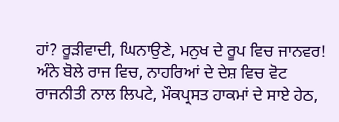ਹਾਂ? ਰੂੜੀਵਾਦੀ, ਘਿਨਾਉਣੇ, ਮਨੁਖ ਦੇ ਰੂਪ ਵਿਚ ਜਾਨਵਰ!
ਅੰਨੇ ਬੋਲੇ ਰਾਜ ਵਿਚ, ਨਾਹਰਿਆਂ ਦੇ ਦੇਸ਼ ਵਿਚ ਵੋਟ ਰਾਜਨੀਤੀ ਨਾਲ ਲਿਪਟੇ, ਮੌਕਪ੍ਰਸਤ ਹਾਕਮਾਂ ਦੇ ਸਾਏ ਹੇਠ,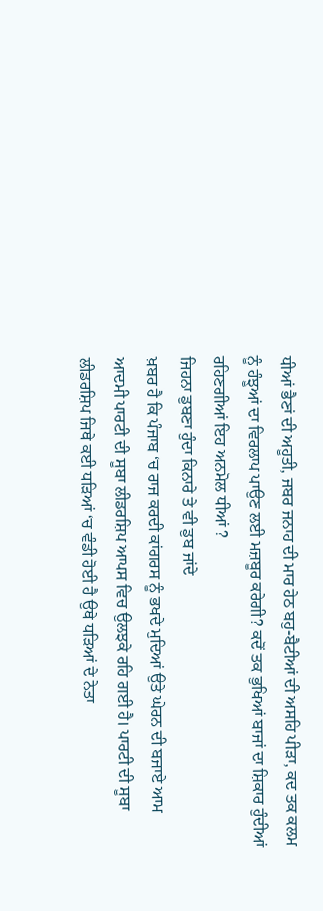ਧੀਆਂ ਭੈਣਾਂ ਦੀ ਅਹੂਤੀ, ਜਬਰ ਜਨਾਹ ਦੀ ਮਾਰ ਹੇਠ ਬਹੁ-ਬੈਟੀਆਂ ਦੀ ਅਸਹਿ ਪੀੜਾ, ਕਦ ਤਕ ਕਲਮ ਨੂੰ ਹੰਝੂਆਂ ਦਾ ਵਿਰਲਾਪ ਪਾਉਣ ਲਈ ਮਜ਼ਬੂਰ ਕਰੇਗੀ? ਕਦੋਂ ਤਕ ਭੁਖਿਆਂ ਬਾਜਾਂ ਦਾ ਸ਼ਿਕਾਰ ਹੁੰਦੀਆਂ ਰਹਿਣਗੀਆਂ ਇਹ ਅਨਮੋਲ ਧੀਆਂ ?
ਜਿਹਨਾ ਡੁਬਣਾ ਹੁੰਦਾ ਕਿਨਾਰੇ ਤੇ ਵੀ ਡੁਬ ਜਾਂਦੇ
ਖ਼ਬਰ ਹੈ ਕਿ ਪੰਜਾਬ ‘ਚ ਰਾਜ ਕਰਦੀ ਕਾਂਗਰਸ ਨੂੰ ਭਖਦੇ ਮੁਦਿਆਂ ਉਤੇ ਘੇਰਨ ਦੀ ਬਜਾਏ ਆਮ ਆਦਮੀ ਪਾਰਟੀ ਦੀ ਸੂਬਾ ਲੀਡਰਸ਼ਿਪ ਆਪਸ ਵਿਚ ਉਲਝਕੇ ਰਹਿ ਗਈ ਹੈ। ਪਾਰਟੀ ਦੀ ਸੂਬਾ ਲੀਡਰਸ਼ਿਪ ਜਿਥੇ ਕਈ ਧੜਿਆਂ ‘ਚ ਵੰਡੀ ਹੋਈ ਹੈ ਉਥੇ ਧੜਿਆਂ ਦੇ ਨੇਤਾ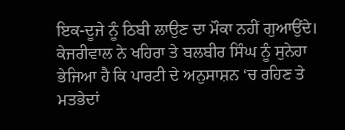ਇਕ-ਦੂਜੇ ਨੂੰ ਠਿਬੀ ਲਾਉਣ ਦਾ ਮੌਕਾ ਨਹੀਂ ਗੁਆਉਂਦੇ। ਕੇਜਰੀਵਾਲ ਨੇ ਖਹਿਰਾ ਤੇ ਬਲਬੀਰ ਸਿੰਘ ਨੂੰ ਸੁਨੇਹਾ ਭੇਜਿਆ ਹੈ ਕਿ ਪਾਰਟੀ ਦੇ ਅਨੁਸਾਸ਼ਨ ‘ਚ ਰਹਿਣ ਤੇ ਮਤਭੇਦਾਂ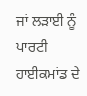ਜਾਂ ਲੜਾਈ ਨੂੰ ਪਾਰਟੀ ਹਾਈਕਮਾਂਡ ਦੇ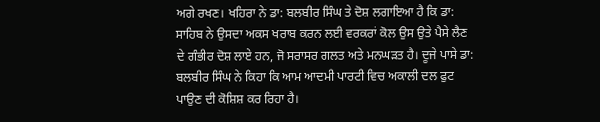ਅਗੇ ਰਖਣ। ਖਹਿਰਾ ਨੇ ਡਾ: ਬਲਬੀਰ ਸਿੰਘ ਤੇ ਦੋਸ਼ ਲਗਾਇਆ ਹੈ ਕਿ ਡਾ: ਸਾਹਿਬ ਨੇ ਉਸਦਾ ਅਕਸ ਖਰਾਬ ਕਰਨ ਲਈ ਵਰਕਰਾਂ ਕੋਲ ਉਸ ਉਤੇ ਪੈਸੇ ਲੈਣ ਦੇ ਗੰਭੀਰ ਦੋਸ਼ ਲਾਏ ਹਨ, ਜੋ ਸਰਾਸਰ ਗਲਤ ਅਤੇ ਮਨਘੜਤ ਹੈ। ਦੂਜੇ ਪਾਸੇ ਡਾ: ਬਲਬੀਰ ਸਿੰਘ ਨੇ ਕਿਹਾ ਕਿ ਆਮ ਆਦਮੀ ਪਾਰਟੀ ਵਿਚ ਅਕਾਲੀ ਦਲ ਫੁਟ ਪਾਉਣ ਦੀ ਕੋਸ਼ਿਸ਼ ਕਰ ਰਿਹਾ ਹੈ।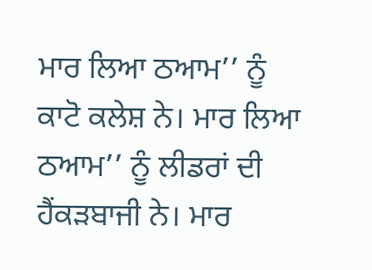ਮਾਰ ਲਿਆ ਠਆਮ’’ ਨੂੰ ਕਾਟੋ ਕਲੇਸ਼ ਨੇ। ਮਾਰ ਲਿਆ ਠਆਮ’’ ਨੂੰ ਲੀਡਰਾਂ ਦੀ ਹੈਂਕੜਬਾਜੀ ਨੇ। ਮਾਰ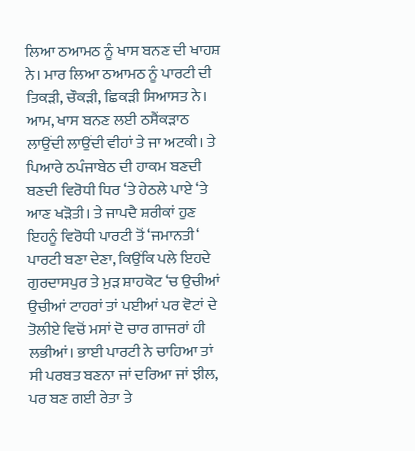ਲਿਆ ਠਆਮਠ ਨੂੰ ਖਾਸ ਬਨਣ ਦੀ ਖਾਹਸ਼ ਨੇ। ਮਾਰ ਲਿਆ ਠਆਮਠ ਨੂੰ ਪਾਰਟੀ ਦੀ ਤਿਕੜੀ, ਚੌਕੜੀ, ਛਿਕੜੀ ਸਿਆਸਤ ਨੇ। ਆਮ, ਖਾਸ ਬਨਣ ਲਈ ਠਸੈਂਕੜਾਠ ਲਾਉਂਦੀ ਲਾਉਂਦੀ ਵੀਹਾਂ ਤੇ ਜਾ ਅਟਕੀ। ਤੇ ਪਿਆਰੇ ਠਪੰਜਾਬੇਠ ਦੀ ਹਾਕਮ ਬਣਦੀ ਬਣਦੀ ਵਿਰੋਧੀ ਧਿਰ ‘ਤੇ ਹੇਠਲੇ ਪਾਏ ‘ਤੇ ਆਣ ਖੜੋਤੀ। ਤੇ ਜਾਪਦੈ ਸ਼ਰੀਕਾਂ ਹੁਣ ਇਹਨੂੰ ਵਿਰੋਧੀ ਪਾਰਟੀ ਤੋਂ ‘ਜਮਾਨਤੀ‘ ਪਾਰਟੀ ਬਣਾ ਦੇਣਾ, ਕਿਉਂਕਿ ਪਲੇ ਇਹਦੇ ਗੁਰਦਾਸਪੁਰ ਤੇ ਮੁੜ ਸ਼ਾਹਕੋਟ ‘ਚ ਉਚੀਆਂ ਉਚੀਆਂ ਟਾਹਰਾਂ ਤਾਂ ਪਈਆਂ ਪਰ ਵੋਟਾਂ ਦੇ ਤੋਲੀਏ ਵਿਚੋਂ ਮਸਾਂ ਦੋ ਚਾਰ ਗਾਜਰਾਂ ਹੀ ਲਭੀਆਂ। ਭਾਈ ਪਾਰਟੀ ਨੇ ਚਾਹਿਆ ਤਾਂ ਸੀ ਪਰਬਤ ਬਣਨਾ ਜਾਂ ਦਰਿਆ ਜਾਂ ਝੀਲ, ਪਰ ਬਣ ਗਈ ਰੇਤਾ ਤੇ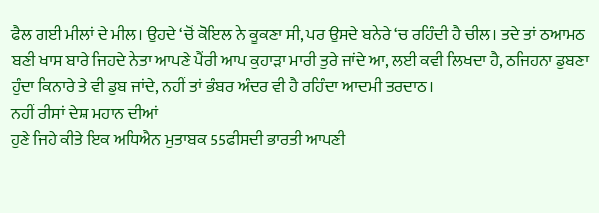ਫੈਲ ਗਈ ਮੀਲਾਂ ਦੇ ਮੀਲ। ਉਹਦੇ ‘ਚੋਂ ਕੋਇਲ ਨੇ ਕੂਕਣਾ ਸੀ, ਪਰ ਉਸਦੇ ਬਨੇਰੇ ‘ਚ ਰਹਿੰਦੀ ਹੈ ਚੀਲ। ਤਦੇ ਤਾਂ ਠਆਮਠ ਬਣੀ ਖਾਸ ਬਾਰੇ ਜਿਹਦੇ ਨੇਤਾ ਆਪਣੇ ਪੈਂਰੀ ਆਪ ਕੁਹਾੜਾ ਮਾਰੀ ਤੁਰੇ ਜਾਂਦੇ ਆ, ਲਈ ਕਵੀ ਲਿਖਦਾ ਹੈ, ਠਜਿਹਨਾ ਡੁਬਣਾ ਹੁੰਦਾ ਕਿਨਾਰੇ ਤੇ ਵੀ ਡੁਬ ਜਾਂਦੇ, ਨਹੀਂ ਤਾਂ ਭੰਬਰ ਅੰਦਰ ਵੀ ਹੈ ਰਹਿੰਦਾ ਆਦਮੀ ਤਰਦਾਠ।
ਨਹੀਂ ਰੀਸਾਂ ਦੇਸ਼ ਮਹਾਨ ਦੀਆਂ
ਹੁਣੇ ਜਿਹੇ ਕੀਤੇ ਇਕ ਅਧਿਐਨ ਮੁਤਾਬਕ 55ਫੀਸਦੀ ਭਾਰਤੀ ਆਪਣੀ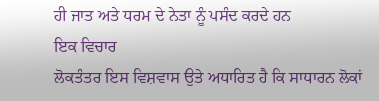ਹੀ ਜਾਤ ਅਤੇ ਧਰਮ ਦੇ ਨੇਤਾ ਨੂੰ ਪਸੰਦ ਕਰਦੇ ਹਨ
ਇਕ ਵਿਚਾਰ
ਲੋਕਤੰਤਰ ਇਸ ਵਿਸ਼ਵਾਸ ਉਤੇ ਅਧਾਰਿਤ ਹੈ ਕਿ ਸਾਧਾਰਨ ਲੋਕਾਂ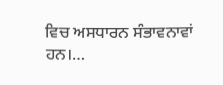ਵਿਚ ਅਸਧਾਰਨ ਸੰਭਾਵਨਾਵਾਂ ਹਨ।…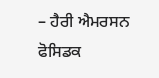– ਹੈਰੀ ਐਮਰਸਨ ਫੋਸਿਡਕ